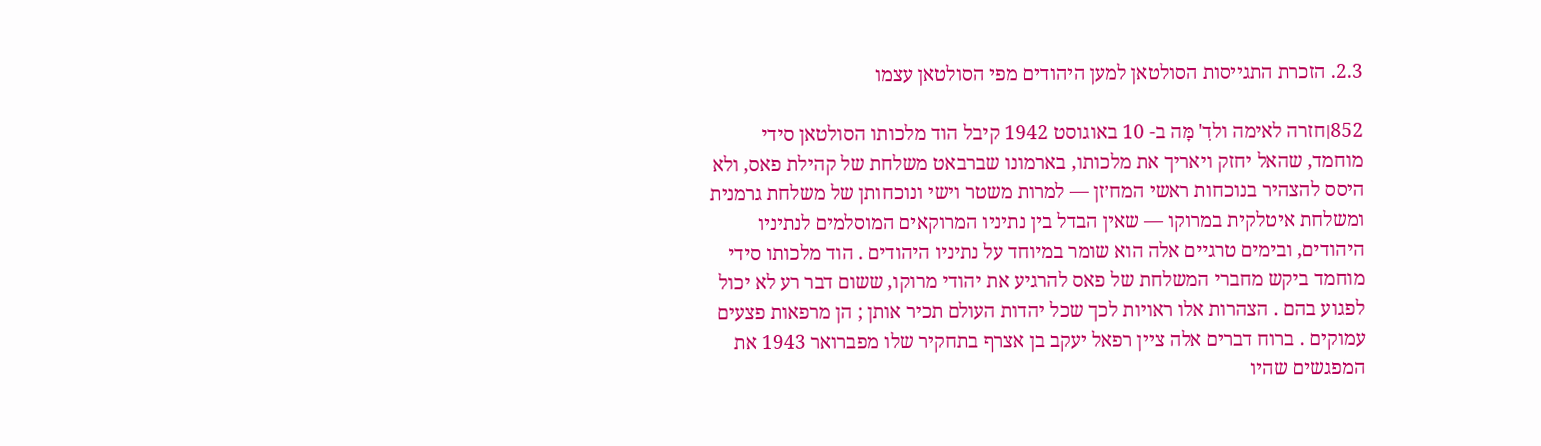2.3. הזכרת התגייסות הסולטאן למען היהודים מפי הסולטאן עצמו

852׀חזרה לאימה ולדִ' מָּה ב- 10 באוגוסט 1942 קיבל הוד מלכותו הסולטאן סידי מוחמד, שהאל יחזק ויאריך את מלכותו, בארמונו שברבאט משלחת של קהילת פאס, ולא היסס להצהיר בנוכחות ראשי המח׳זן — למרות משטר וישי ונוכחותן של משלחת גרמנית ומשלחת איטלקית במרוקו — שאין הבדל בין נתיניו המרוקאים המוסלמים לנתיניו היהודים, ובימים טרגיים אלה הוא שומר במיוחד על נתיניו היהודים . הוד מלכותו סידי מוחמד ביקש מחברי המשלחת של פאס להרגיע את יהודי מרוקו, ששום דבר רע לא יכול לפגוע בהם . הצהרות אלו ראויות לכך שכל יהדות העולם תכיר אותן ; הן מרפאות פצעים עמוקים . ברוח דברים אלה ציין רפאל יעקב בן אצרף בתחקיר שלו מפברואר 1943 את המפגשים שהיו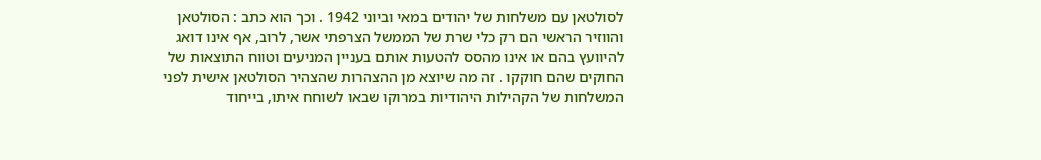לסולטאן עם משלחות של יהודים במאי וביוני 1942 . וכך הוא כתב : הסולטאן והווזיר הראשי הם רק כלי שרת של הממשל הצרפתי אשר, לרוב, אף אינו דואג להיוועץ בהם או אינו מהסס להטעות אותם בעניין המניעים וטווח התוצאות של החוקים שהם חוקקו . זה מה שיוצא מן ההצהרות שהצהיר הסולטאן אישית לפני המשלחות של הקהילות היהודיות במרוקו שבאו לשוחח איתו, בייחוד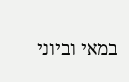במאי וביוני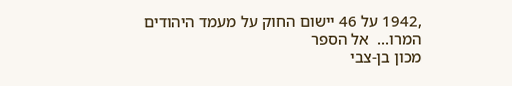,1942 על 46 יישום החוק על מעמד היהודים המרו...  אל הספר
מכון בן-צבי